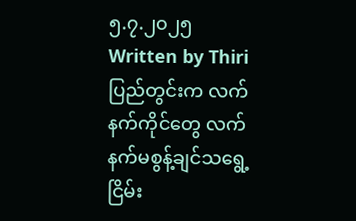၅.၇.၂၀၂၅
Written by Thiri
ပြည်တွင်းက လက်နက်ကိုင်တွေ လက်နက်မစွန့်ချင်သရွေ့ ငြိမ်း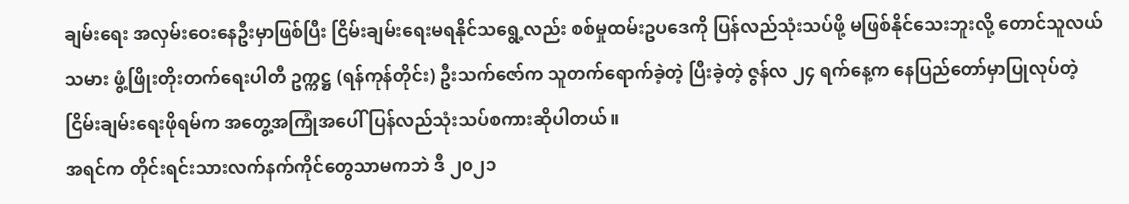ချမ်းရေး အလှမ်းဝေးနေဦးမှာဖြစ်ပြီး ငြိမ်းချမ်းရေးမရနိုင်သရွေ့လည်း စစ်မှုထမ်းဥပဒေကို ပြန်လည်သုံးသပ်ဖို့ မဖြစ်နိုင်သေးဘူးလို့ တောင်သူလယ်သမား ဖွံ့ဖြိုးတိုးတက်ရေးပါတီ ဥက္ကဋ္ဌ (ရန်ကုန်တိုင်း) ဦးသက်ဇော်က သူတက်ရောက်ခဲ့တဲ့ ပြီးခဲ့တဲ့ ဇွန်လ ၂၄ ရက်နေ့က နေပြည်တော်မှာပြုလုပ်တဲ့ ငြိမ်းချမ်းရေးဖိုရမ်က အတွေ့အကြုံအပေါ် ပြန်လည်သုံးသပ်စကားဆိုပါတယ်။
အရင်က တိုင်းရင်းသားလက်နက်ကိုင်တွေသာမကဘဲ ဒီ ၂၀၂၁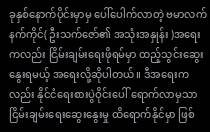ခုနှစ်နောက်ပိုင်းမှာမှ ပေါ်ပေါက်လာတဲ့ ဗမာလက်နက်ကိုင်( ဦးသက်ဇော်၏ အသုံးအနှုန်း )အရေးကလည်း ငြိမ်းချမ်းရေးဖိုရမ်မှာ ထည့်သွင်းဆွေးနွေးရမယ့် အရေးလို့ဆိုပါတယ်။ ဒီအရေးကလည်း နိုင်ငံရေးစားပွဲဝိုင်းပေါ် ရောက်လာမှသာ ငြိမ်းချမ်းရေးဆွေးနွေးမှု ထိရောက်နိုင်မှာ ဖြစ်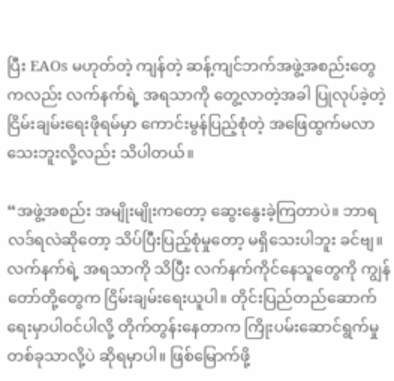ပြီး EAOs မဟုတ်တဲ့ ကျန်တဲ့ ဆန့်ကျင်ဘက်အဖွဲ့အစည်းတွေကလည်း လက်နက်ရဲ့ အရသာကို တွေ့လာတဲ့အခါ ပြုလုပ်ခဲ့တဲ့ ငြိမ်းချမ်းရေးဖိုရမ်မှာ ကောင်းမွန်ပြည့်စုံတဲ့ အဖြေထွက်မလာသေးဘူးလို့လည်း သိပါတယ်။

“အဖွဲ့အစည်း အမျိုးမျိုးကတော့ ဆွေးနွေးခဲ့ကြတာပဲ။ ဘာရလဒ်ရလဲဆိုတော့ သိပ်ပြီးပြည့်စုံမှုတော့ မရှိသေးပါဘူး ခင်ဗျ။ လက်နက်ရဲ့ အရသာကို သိပြီး လက်နက်ကိုင်နေသူတွေကို ကျွန်တော်တို့တွေက ငြိမ်းချမ်းရေးယူပါ။ တိုင်းပြည်တည်ဆောက်ရေးမှာပါဝင်ပါလို့ တိုက်တွန်းနေတာက ကြိုးပမ်းဆောင်ရွက်မှုတစ်ခုသာလို့ပဲ ဆိုရမှာပါ။ ဖြစ်မြောက်ဖို့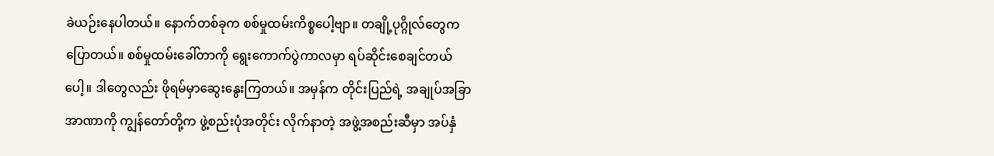ခဲယဉ်းနေပါတယ်။ နောက်တစ်ခုက စစ်မှုထမ်းကိစ္စပေါ့ဗျာ။ တချို့ပုဂ္ဂိုလ်တွေက ပြောတယ်။ စစ်မှုထမ်းခေါ်တာကို ရွေးကောက်ပွဲကာလမှာ ရပ်ဆိုင်းစေချင်တယ် ပေါ့။ ဒါတွေလည်း ဖိုရမ်မှာဆွေးနွေးကြတယ်။ အမှန်က တိုင်းပြည်ရဲ့ အချုပ်အခြာအာဏာကို ကျွန်တော်တို့က ဖွဲ့စည်းပုံအတိုင်း လိုက်နာတဲ့ အဖွဲ့အစည်းဆီမှာ အပ်နှံ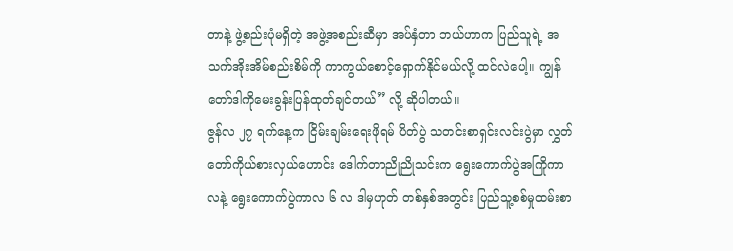တာနဲ့ ဖွဲ့စည်းပုံမရှိတဲ့ အဖွဲ့အစည်းဆီမှာ အပ်နှံတာ ဘယ်ဟာက ပြည်သူရဲ့ အသက်အိုးအိမ်စည်းစိမ်ကို ကာကွယ်စောင့်ရှောက်နိုင်မယ်လို့ ထင်လဲပေါ့။ ကျွန်တော်ဒါကိုမေးခွန်းပြန်ထုတ်ချင်တယ်” လို့ ဆိုပါတယ်။
ဇွန်လ ၂၇ ရက်နေ့က ငြိမ်းချမ်းရေးဖိုရမ် ပိတ်ပွဲ သတင်းစာရှင်းလင်းပွဲမှာ လွှတ်တော်ကိုယ်စားလှယ်ဟောင်း ဒေါက်တာညိုညိုသင်းက ရွေးကောက်ပွဲအကြိုကာလနဲ့ ရွေးကောက်ပွဲကာလ ၆ လ ဒါမှဟုတ် တစ်နှစ်အတွင်း ပြည်သူ့စစ်မှုထမ်းစာ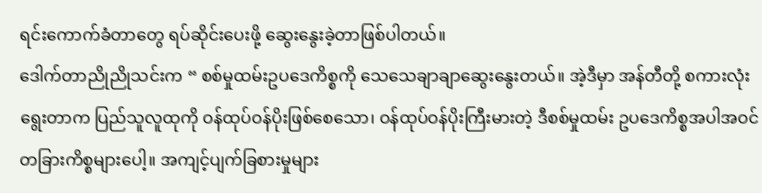ရင်းကောက်ခံတာတွေ ရပ်ဆိုင်းပေးဖို့ ဆွေးနွေးခဲ့တာဖြစ်ပါတယ်။
ဒေါက်တာညိုညိုသင်းက “ စစ်မှုထမ်းဥပဒေကိစ္စကို သေသေချာချာဆွေးနွေးတယ်။ အဲ့ဒီမှာ အန်တီတို့ စကားလုံးရွေးတာက ပြည်သူလူထုကို ဝန်ထုပ်ဝန်ပိုးဖြစ်စေသော၊ ဝန်ထုပ်ဝန်ပိုးကြီးမားတဲ့ ဒီစစ်မှုထမ်း ဥပဒေကိစ္စအပါအဝင် တခြားကိစ္စများပေါ့။ အကျင့်ပျက်ခြစားမှုများ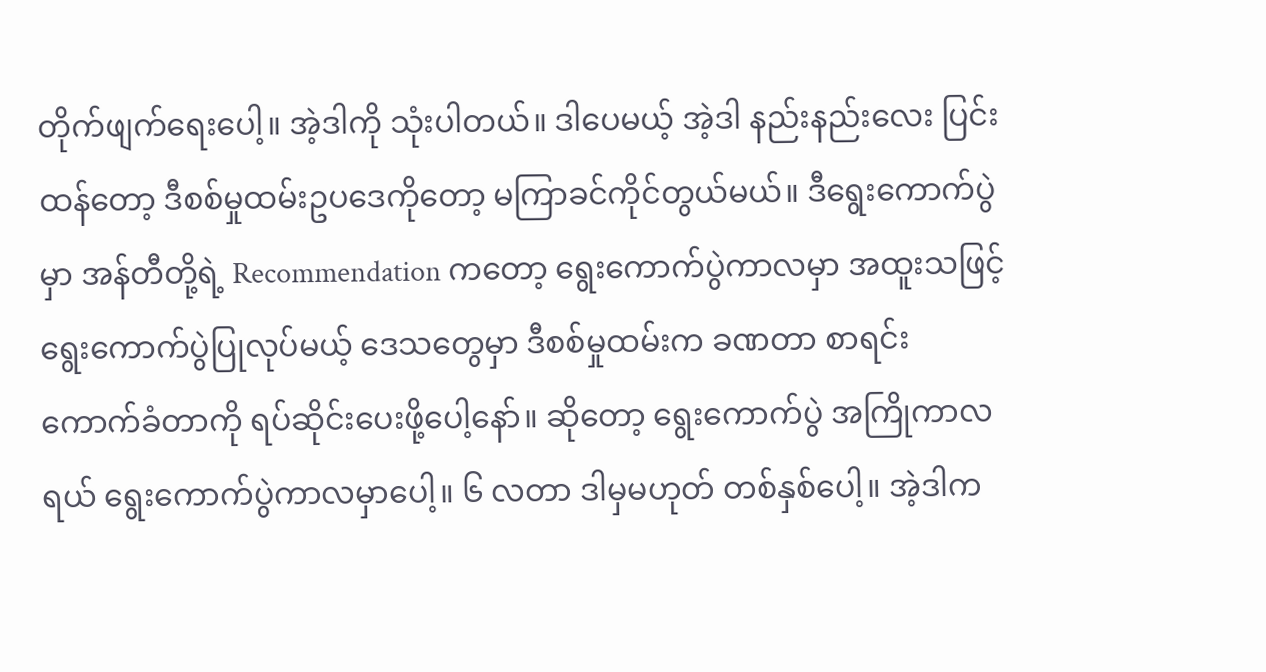တိုက်ဖျက်ရေးပေါ့။ အဲ့ဒါကို သုံးပါတယ်။ ဒါပေမယ့် အဲ့ဒါ နည်းနည်းလေး ပြင်းထန်တော့ ဒီစစ်မှုထမ်းဥပဒေကိုတော့ မကြာခင်ကိုင်တွယ်မယ်။ ဒီရွေးကောက်ပွဲမှာ အန်တီတို့ရဲ့ Recommendation ကတော့ ရွေးကောက်ပွဲကာလမှာ အထူးသဖြင့် ရွေးကောက်ပွဲပြုလုပ်မယ့် ဒေသတွေမှာ ဒီစစ်မှုထမ်းက ခဏတာ စာရင်းကောက်ခံတာကို ရပ်ဆိုင်းပေးဖို့ပေါ့နော်။ ဆိုတော့ ရွေးကောက်ပွဲ အကြိုကာလရယ် ရွေးကောက်ပွဲကာလမှာပေါ့။ ၆ လတာ ဒါမှမဟုတ် တစ်နှစ်ပေါ့။ အဲ့ဒါက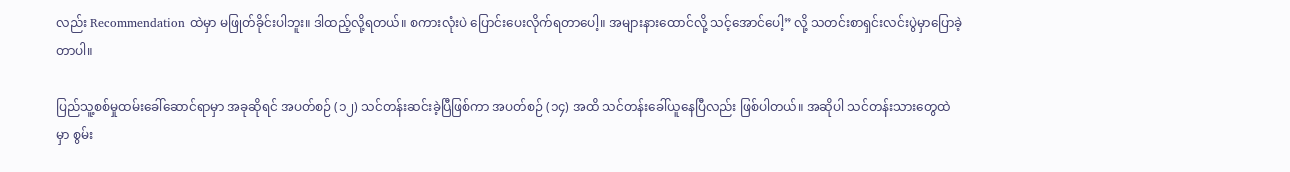လည်း Recommendation ထဲမှာ မဖြုတ်ခိုင်းပါဘူး။ ဒါထည့်လို့ရတယ်။ စကားလုံးပဲ ပြောင်းပေးလိုက်ရတာပေါ့။ အများနားထောင်လို့ သင့်အောင်ပေါ့” လို့ သတင်းစာရှင်းလင်းပွဲမှာပြောခဲ့တာပါ။

ပြည်သူ့စစ်မှုထမ်းခေါ်ဆောင်ရာမှာ အခုဆိုရင် အပတ်စဉ် (၁၂) သင်တန်းဆင်းခဲ့ပြီဖြစ်ကာ အပတ်စဉ် (၁၄) အထိ သင်တန်းခေါ်ယူနေပြီလည်း ဖြစ်ပါတယ်။ အဆိုပါ သင်တန်းသားတွေထဲမှာ စွမ်း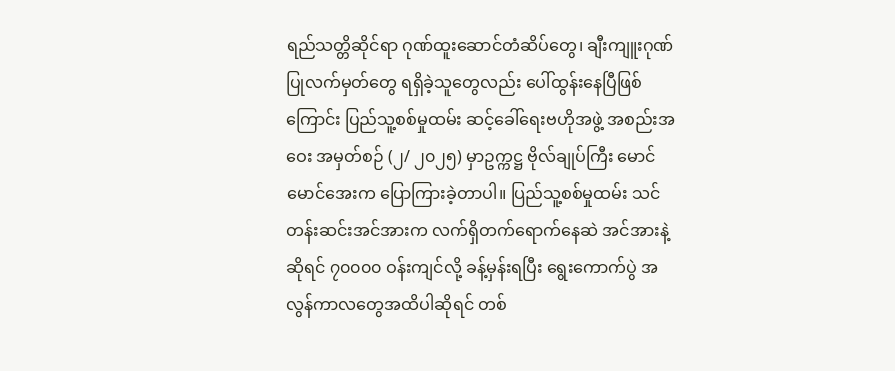ရည်သတ္တိဆိုင်ရာ ဂုဏ်ထူးဆောင်တံဆိပ်တွေ၊ ချီးကျူးဂုဏ်ပြုလက်မှတ်တွေ ရရှိခဲ့သူတွေလည်း ပေါ်ထွန်းနေပြီဖြစ်ကြောင်း ပြည်သူ့စစ်မှုထမ်း ဆင့်ခေါ်ရေးဗဟိုအဖွဲ့ အစည်းအဝေး အမှတ်စဉ် (၂/ ၂၀၂၅) မှာဥက္ကဋ္ဌ ဗိုလ်ချုပ်ကြီး မောင်မောင်အေးက ပြောကြားခဲ့တာပါ။ ပြည်သူ့စစ်မှုထမ်း သင်တန်းဆင်းအင်အားက လက်ရှိတက်ရောက်နေဆဲ အင်အားနဲ့ဆိုရင် ၇၀၀၀၀ ဝန်းကျင်လို့ ခန့်မှန်းရပြီး ရွေးကောက်ပွဲ အလွန်ကာလတွေအထိပါဆိုရင် တစ်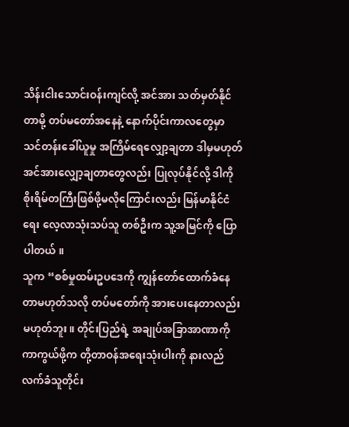သိန်းငါးသောင်းဝန်းကျင်လို့ အင်အား သတ်မှတ်နိုင်တာမို့ တပ်မတော်အနေနဲ့ နောက်ပိုင်းကာလတွေမှာ သင်တန်းခေါ်ယူမှု အကြိမ်ရေလျှော့ချတာ ဒါမှမဟုတ် အင်အားလျှော့ချတာတွေလည်း ပြုလုပ်နိုင်လို့ ဒါကို စိုးရိမ်တကြီးဖြစ်ဖို့မလိုကြောင်းလည်း မြန်မာနိုင်ငံရေး လေ့လာသုံးသပ်သူ တစ်ဦးက သူ့အမြင်ကို ပြောပါတယ်။
သူက “စစ်မှုထမ်းဥပဒေကို ကျွန်တော်ထောက်ခံနေတာမဟုတ်သလို တပ်မတော်ကို အားပေးနေတာလည်း မဟုတ်ဘူး။ တိုင်းပြည်ရဲ့ အချုပ်အခြာအာဏာကို ကာကွယ်ဖို့က တို့တာဝန်အရေးသုံးပါးကို နားလည်လက်ခံသူတိုင်း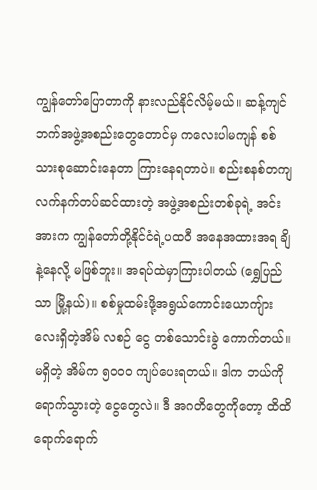ကျွန်တော်ပြောတာကို နားလည်နိုင်လိမ့်မယ်။ ဆန့်ကျင်ဘက်အဖွဲ့အစည်းတွေတောင်မှ ကလေးပါမကျန် စစ်သားစုဆောင်းနေတာ ကြားနေရတာပဲ။ စည်းစနစ်တကျ လက်နက်တပ်ဆင်ထားတဲ့ အဖွဲ့အစည်းတစ်ခုရဲ့ အင်းအားက ကျွန်တော်တို့နိုင်ငံရဲ့ပထဝီ အနေအထားအရ ချိနဲ့နေလို့ မဖြစ်ဘူး။ အရပ်ထဲမှာကြားပါတယ် (ရွှေပြည်သာ မြို့နယ်)။ စစ်မှုထမ်းဖို့အရွယ်ကောင်းယောကျ်ားလေးရှိတဲ့အိမ် လစဉ် ငွေ တစ်သောင်းခွဲ ကောက်တယ်။ မရှိတဲ့ အိမ်က ၅၀၀၀ ကျပ်ပေးရတယ်။ ဒါက ဘယ်ကိုရောက်သွားတဲ့ ငွေတွေလဲ။ ဒီ အဂတိတွေကိုတော့ ထိထိရောက်ရောက်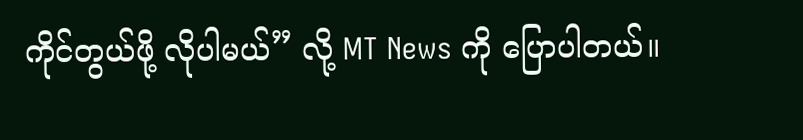ကိုင်တွယ်ဖို့ လိုပါမယ်” လို့ MT News ကို ပြောပါတယ်။